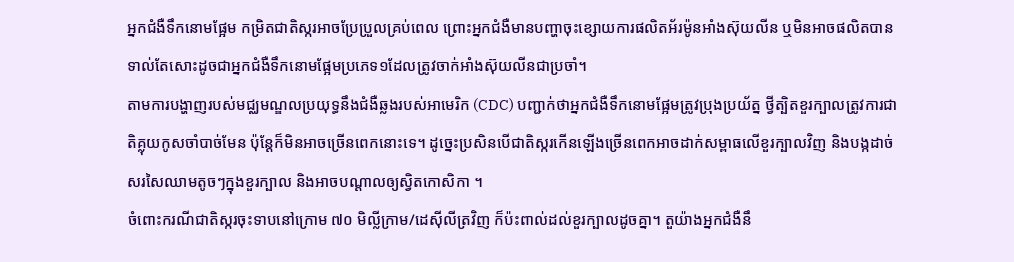អ្នកជំងឺទឹកនោមផ្អែម កម្រិតជាតិស្ករអាចប្រែប្រួលគ្រប់ពេល ព្រោះអ្នកជំងឺមានបញ្ហាចុះខ្សោយការផលិតអ័រម៉ូនអាំងស៊ុយលីន ឬមិនអាចផលិតបានទាល់តែសោះដូចជាអ្នកជំងឺទឹកនោមផ្អែមប្រភេទ១ដែលត្រូវចាក់អាំងស៊ុយលីនជាប្រចាំ។
តាមការបង្ហាញរបស់មជ្ឈមណ្ឌលប្រយុទ្ធនឹងជំងឺឆ្លងរបស់អាមេរិក (CDC) បញ្ជាក់ថាអ្នកជំងឺទឹកនោមផ្អែមត្រូវប្រុងប្រយ័ត្ន ថ្វីត្បិតខួរក្បាលត្រូវការជាតិគ្លុយកូសចាំបាច់មែន ប៉ុន្ដែក៏មិនអាចច្រើនពេកនោះទេ។ ដូច្នេះប្រសិនបើជាតិស្ករកើនឡើងច្រើនពេកអាចដាក់សម្ពាធលើខួរក្បាលវិញ និងបង្កដាច់សរសៃឈាមតូចៗក្នុងខួរក្បាល និងអាចបណ្ដាលឲ្យស្វិតកោសិកា ។
ចំពោះករណីជាតិស្ករចុះទាបនៅក្រោម ៧០ មិល្លីក្រាម/ដេស៊ីលីត្រវិញ ក៏ប៉ះពាល់ដល់ខួរក្បាលដូចគ្នា។ តួយ៉ាងអ្នកជំងឺនឹ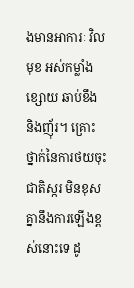ងមានអាការៈ វិលមុខ អស់កម្លាំង ខ្សោយ ឆាប់ខឹង និងញ៉័រ។ គ្រោះថ្នាក់នៃការថយចុះជាតិស្ករ មិនខុសគ្នានឹងការឡើងខ្ពស់នោះទេ ដូ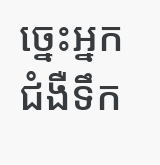ច្នេះអ្នកជំងឺទឹក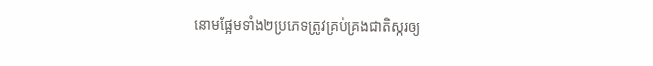នោមផ្អែមទាំង២ប្រភេទត្រូវគ្រប់គ្រងជាតិស្ករឲ្យ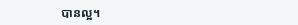បានល្អ។